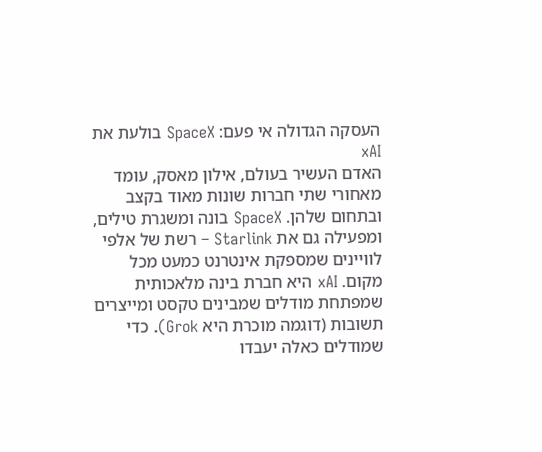העסקה הגדולה אי פעם: SpaceX בולעת את xAI
האדם העשיר בעולם, אילון מאסק, עומד מאחורי שתי חברות שונות מאוד בקצב ובתחום שלהן. SpaceX בונה ומשגרת טילים, ומפעילה גם את Starlink – רשת של אלפי לוויינים שמספקת אינטרנט כמעט מכל מקום. xAI היא חברת בינה מלאכותית שמפתחת מודלים שמבינים טקסט ומייצרים תשובות (דוגמה מוכרת היא Grok). כדי שמודלים כאלה יעבדו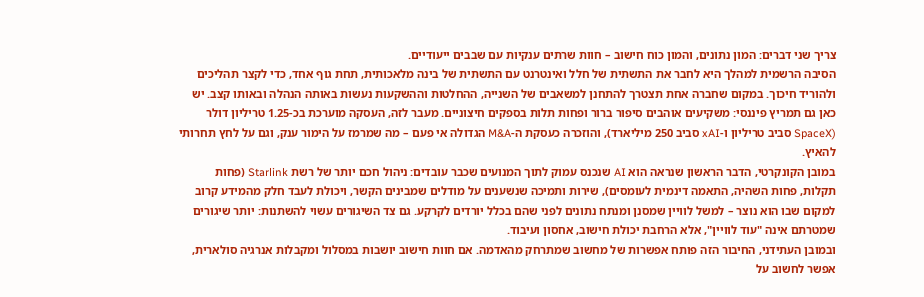צריך שני דברים: המון נתונים, והמון כוח חישוב – חוות שרתים ענקיות עם שבבים ייעודיים.
הסיבה הרשמית למהלך היא לחבר את התשתית של חלל ואינטרנט עם התשתית של בינה מלאכותית, תחת גוף אחד, כדי לקצר תהליכים ולהוריד חיכוך. במקום שחברה אחת תצטרך להתחנן למשאבים של השנייה, ההחלטות וההשקעות נעשות באותה הנהלה ובאותו קצב. יש כאן גם תמריץ פיננסי: משקיעים אוהבים סיפור ברור ופחות תלות בספקים חיצוניים. מעבר לזה, העסקה מוערכת בכ-1.25 טריליון דולר (SpaceX סביב טריליון ו-xAI סביב 250 מיליארד), והוזכרה כעסקת ה-M&A הגדולה אי פעם – מה שמרמז על הימור ענק, וגם על לחץ תחרותי להאיץ.
במובן הקונקרטי, הדבר הראשון שנראה הוא AI שנכנס עמוק לתוך המנועים שכבר עובדים: ניהול חכם יותר של רשת Starlink (פחות תקלות, פחות השהיה, התאמה דינמית לעומסים), שירות ותמיכה שנשענים על מודלים שמבינים הקשר, ויכולת לעבד חלק מהמידע קרוב למקום שבו הוא נוצר – למשל לוויין שמסנן ומנתח נתונים לפני שהם בכלל יורדים לקרקע. גם צד השיגורים עשוי להשתנות: יותר שיגורים שמטרתם אינה "עוד לוויין", אלא הרחבת יכולת חישוב, אחסון ועיבוד.
ובמובן העתידני, החיבור הזה פותח אפשרות של מחשוב שמתרחק מהאדמה. אם חוות חישוב יושבות במסלול ומקבלות אנרגיה סולארית, אפשר לחשוב על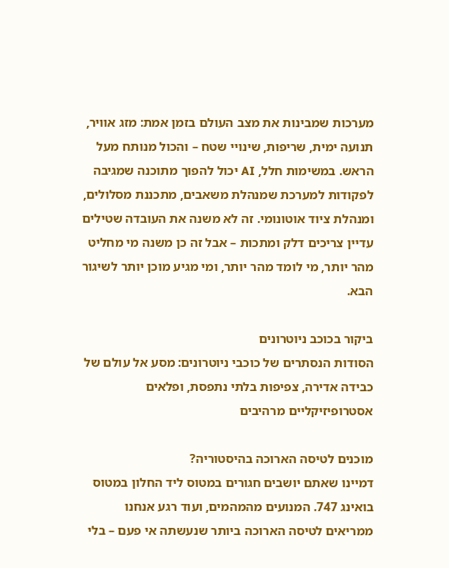מערכות שמבינות את מצב העולם בזמן אמת: מזג אוויר, תנועה ימית, שריפות, שינויי שטח – והכול מנותח מעל הראש. במשימות חלל, AI יכול להפוך מתוכנה שמגיבה לפקודות למערכת שמנהלת משאבים, מתכננת מסלולים, ומנהלת ציוד אוטונומי. זה לא משנה את העובדה שטילים עדיין צריכים דלק ומתכות – אבל זה כן משנה מי מחליט מהר יותר, מי לומד מהר יותר, ומי מגיע מוכן יותר לשיגור הבא.

ביקור בכוכב ניוטרונים
הסודות הנסתרים של כוכבי ניוטרונים: מסע אל עולם של כבידה אדירה, צפיפות בלתי נתפסת, ופלאים אסטרופיזיקליים מרהיבים

מוכנים לטיסה הארוכה בהיסטוריה?
דמיינו שאתם יושבים חגורים במטוס ליד החלון במטוס בואינג 747. המנועים מהמהמים, ועוד רגע אנחנו ממריאים לטיסה הארוכה ביותר שנעשתה אי פעם – בלי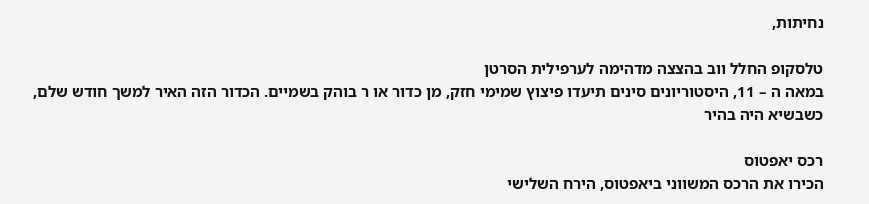נחיתות,

טלסקופ החלל ווב בהצצה מדהימה לערפילית הסרטן
במאה ה – 11, היסטוריונים סינים תיעדו פיצוץ שמימי חזק, מן כדור או ר בוהק בשמיים. הכדור הזה האיר למשך חודש שלם, כשבשיא היה בהיר

רכס יאפטוס
הכירו את הרכס המשווני ביאפטוס, הירח השלישי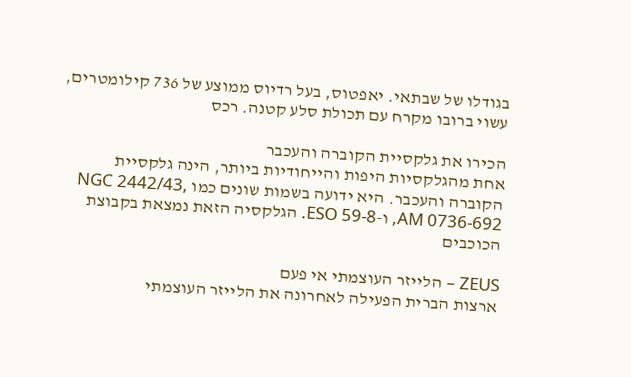בגודלו של שבתאי. יאפטוס, בעל רדיוס ממוצע של 736 קילומטרים, עשוי ברובו מקרח עם תכולת סלע קטנה. רכס

הכירו את גלקסיית הקוברה והעכבר
אחת מהגלקסיות היפות והייחודיות ביותר, הינה גלקסיית הקוברה והעכבר. היא ידועה בשמות שונים כמו NGC 2442/43, AM 0736-692, ו-ESO 59-8. הגלקסיה הזאת נמצאת בקבוצת הכוכבים

ZEUS – הלייזר העוצמתי אי פעם
ארצות הברית הפעילה לאחרונה את הלייזר העוצמתי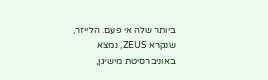ביותר שלה אי פעם. הלייזר, שנקרא ZEUS, נמצא באוניברסיטת מישיגן,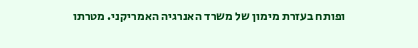ופותח בעזרת מימון של משרד האנרגיה האמריקני. מטרתו